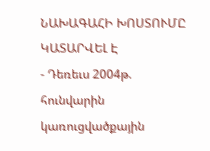ՆԱԽԱԳԱՀԻ ԽՈՍՏՈՒՄԸ ԿԱՏԱՐՎԵԼ Է
- Դեռեւս 2004թ. հունվարին կառուցվածքային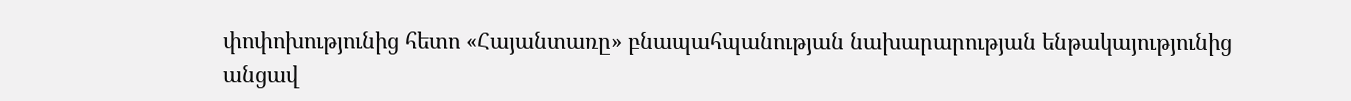փոփոխությունից հետո «Հայանտառը» բնապահպանության նախարարության ենթակայությունից անցավ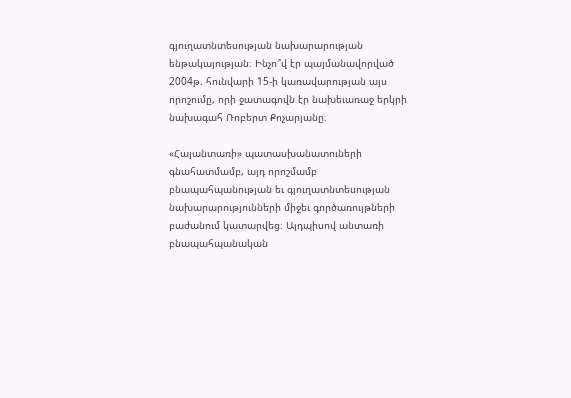գյուղատնտեսության նախարարության ենթակայության։ Ինչո՞վ էր պայմանավորված 2004թ. հունվարի 15-ի կառավարության այս որոշումը, որի ջատագովն էր նախեւառաջ երկրի նախագահ Ռոբերտ Քոչարյանը։

«Հայանտառի» պատասխանատուների գնահատմամբ, այդ որոշմամբ բնապահպանության եւ գյուղատնտեսության նախարարությունների միջեւ գործառույթների բաժանում կատարվեց։ Այդպիսով անտառի բնապահպանական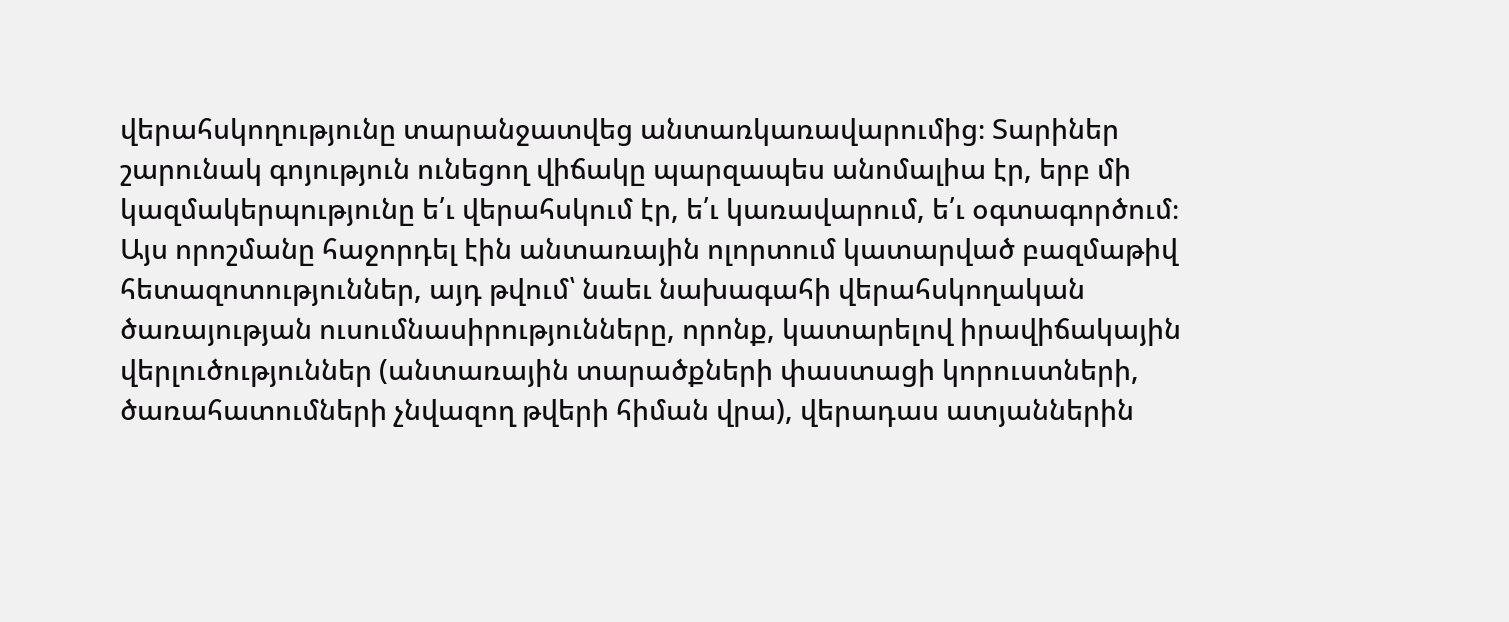վերահսկողությունը տարանջատվեց անտառկառավարումից։ Տարիներ շարունակ գոյություն ունեցող վիճակը պարզապես անոմալիա էր, երբ մի կազմակերպությունը ե՛ւ վերահսկում էր, ե՛ւ կառավարում, ե՛ւ օգտագործում։
Այս որոշմանը հաջորդել էին անտառային ոլորտում կատարված բազմաթիվ հետազոտություններ, այդ թվում՝ նաեւ նախագահի վերահսկողական ծառայության ուսումնասիրությունները, որոնք, կատարելով իրավիճակային վերլուծություններ (անտառային տարածքների փաստացի կորուստների, ծառահատումների չնվազող թվերի հիման վրա), վերադաս ատյաններին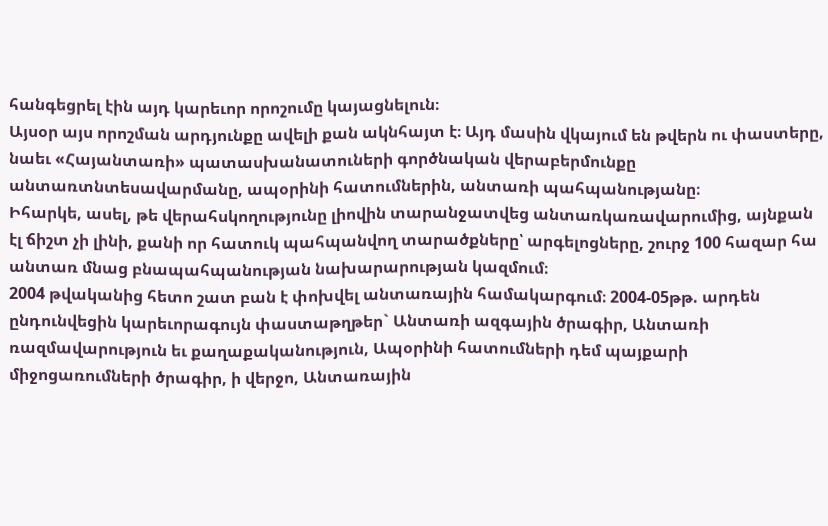հանգեցրել էին այդ կարեւոր որոշումը կայացնելուն։
Այսօր այս որոշման արդյունքը ավելի քան ակնհայտ է։ Այդ մասին վկայում են թվերն ու փաստերը, նաեւ «Հայանտառի» պատասխանատուների գործնական վերաբերմունքը անտառտնտեսավարմանը, ապօրինի հատումներին, անտառի պահպանությանը։
Իհարկե, ասել, թե վերահսկողությունը լիովին տարանջատվեց անտառկառավարումից, այնքան էլ ճիշտ չի լինի, քանի որ հատուկ պահպանվող տարածքները՝ արգելոցները, շուրջ 100 հազար հա անտառ մնաց բնապահպանության նախարարության կազմում։
2004 թվականից հետո շատ բան է փոխվել անտառային համակարգում։ 2004-05թթ. արդեն ընդունվեցին կարեւորագույն փաստաթղթեր` Անտառի ազգային ծրագիր, Անտառի ռազմավարություն եւ քաղաքականություն, Ապօրինի հատումների դեմ պայքարի միջոցառումների ծրագիր, ի վերջո, Անտառային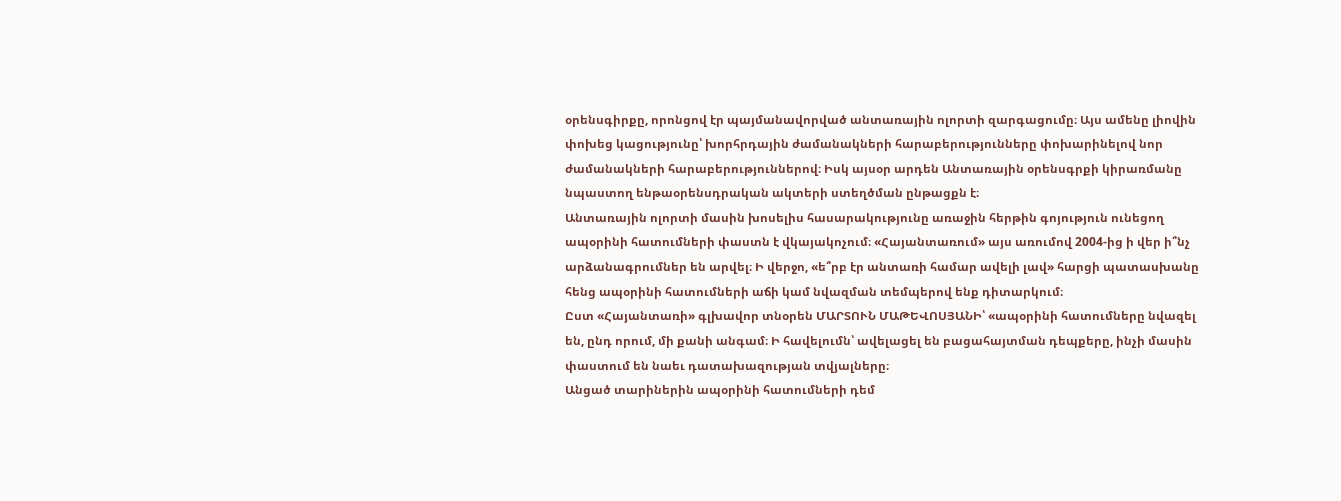օրենսգիրքը, որոնցով էր պայմանավորված անտառային ոլորտի զարգացումը։ Այս ամենը լիովին փոխեց կացությունը՝ խորհրդային ժամանակների հարաբերությունները փոխարինելով նոր ժամանակների հարաբերություններով։ Իսկ այսօր արդեն Անտառային օրենսգրքի կիրառմանը նպաստող ենթաօրենսդրական ակտերի ստեղծման ընթացքն է։
Անտառային ոլորտի մասին խոսելիս հասարակությունը առաջին հերթին գոյություն ունեցող ապօրինի հատումների փաստն է վկայակոչում։ «Հայանտառում» այս առումով 2004-ից ի վեր ի՞նչ արձանագրումներ են արվել։ Ի վերջո, «ե՞րբ էր անտառի համար ավելի լավ» հարցի պատասխանը հենց ապօրինի հատումների աճի կամ նվազման տեմպերով ենք դիտարկում։
Ըստ «Հայանտառի» գլխավոր տնօրեն ՄԱՐՏՈՒՆ ՄԱԹԵՎՈՍՅԱՆԻ՝ «ապօրինի հատումները նվազել են, ընդ որում, մի քանի անգամ։ Ի հավելումն՝ ավելացել են բացահայտման դեպքերը, ինչի մասին փաստում են նաեւ դատախազության տվյալները։
Անցած տարիներին ապօրինի հատումների դեմ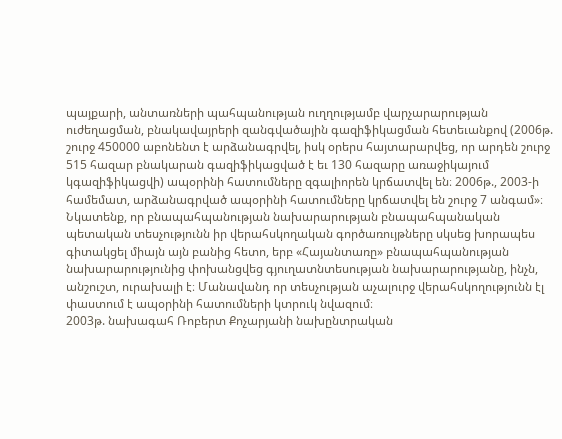պայքարի, անտառների պահպանության ուղղությամբ վարչարարության ուժեղացման, բնակավայրերի զանգվածային գազիֆիկացման հետեւանքով (2006թ. շուրջ 450000 աբոնենտ է արձանագրվել, իսկ օրերս հայտարարվեց, որ արդեն շուրջ 515 հազար բնակարան գազիֆիկացված է եւ 130 հազարը առաջիկայում կգազիֆիկացվի) ապօրինի հատումները զգալիորեն կրճատվել են։ 2006թ., 2003-ի համեմատ, արձանագրված ապօրինի հատումները կրճատվել են շուրջ 7 անգամ»։
Նկատենք, որ բնապահպանության նախարարության բնապահպանական պետական տեսչությունն իր վերահսկողական գործառույթները սկսեց խորապես գիտակցել միայն այն բանից հետո, երբ «Հայանտառը» բնապահպանության նախարարությունից փոխանցվեց գյուղատնտեսության նախարարությանը, ինչն, անշուշտ, ուրախալի է։ Մանավանդ որ տեսչության աչալուրջ վերահսկողությունն էլ փաստում է ապօրինի հատումների կտրուկ նվազում։
2003թ. նախագահ Ռոբերտ Քոչարյանի նախընտրական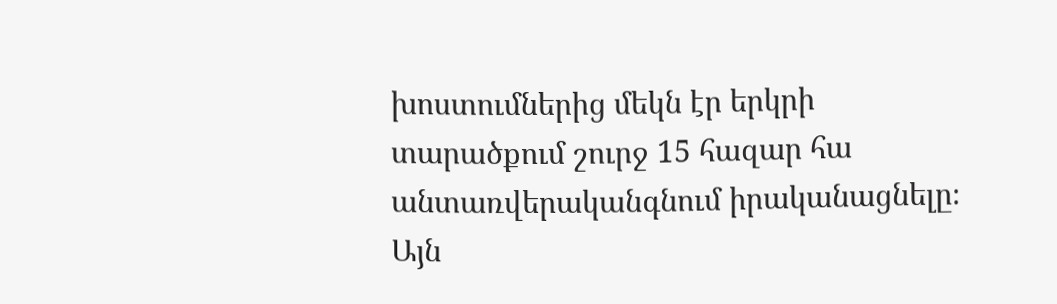խոստումներից մեկն էր երկրի տարածքում շուրջ 15 հազար հա անտառվերականգնում իրականացնելը։ Այն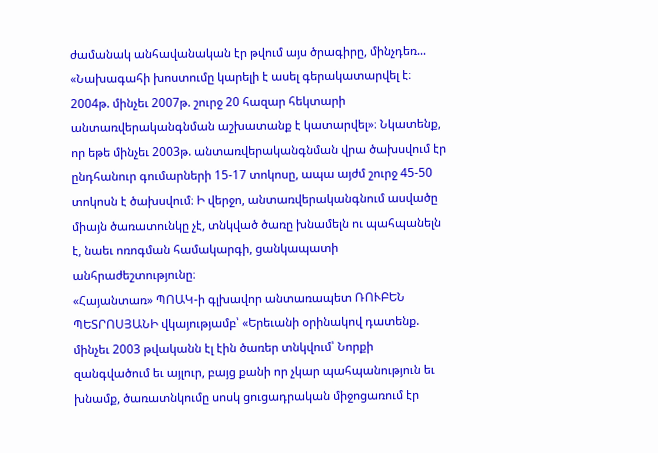ժամանակ անհավանական էր թվում այս ծրագիրը, մինչդեռ...
«Նախագահի խոստումը կարելի է ասել գերակատարվել է։ 2004թ. մինչեւ 2007թ. շուրջ 20 հազար հեկտարի անտառվերականգնման աշխատանք է կատարվել»։ Նկատենք, որ եթե մինչեւ 2003թ. անտառվերականգնման վրա ծախսվում էր ընդհանուր գումարների 15-17 տոկոսը, ապա այժմ շուրջ 45-50 տոկոսն է ծախսվում։ Ի վերջո, անտառվերականգնում ասվածը միայն ծառատունկը չէ, տնկված ծառը խնամելն ու պահպանելն է, նաեւ ոռոգման համակարգի, ցանկապատի անհրաժեշտությունը։
«Հայանտառ» ՊՈԱԿ-ի գլխավոր անտառապետ ՌՈՒԲԵՆ ՊԵՏՐՈՍՅԱՆԻ վկայությամբ՝ «Երեւանի օրինակով դատենք. մինչեւ 2003 թվականն էլ էին ծառեր տնկվում՝ Նորքի զանգվածում եւ այլուր, բայց քանի որ չկար պահպանություն եւ խնամք, ծառատնկումը սոսկ ցուցադրական միջոցառում էր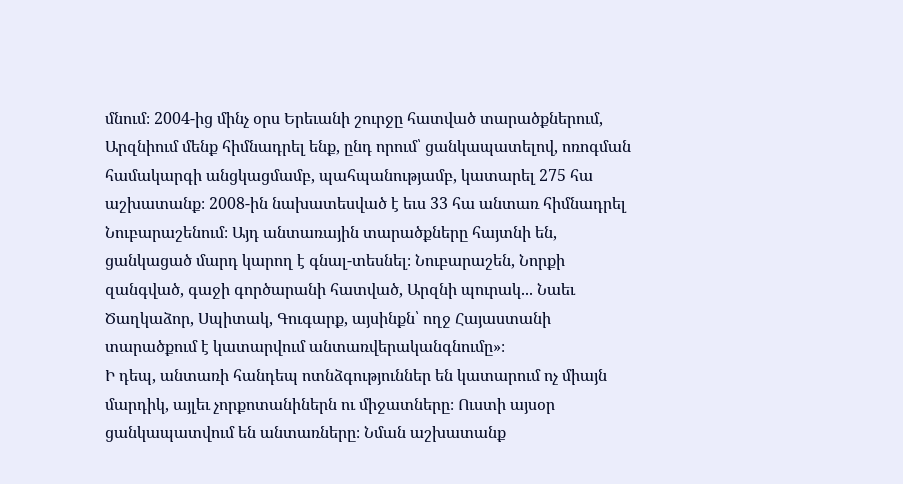մնում։ 2004-ից մինչ օրս Երեւանի շուրջը հատված տարածքներում, Արզնիում մենք հիմնադրել ենք, ընդ որում՝ ցանկապատելով, ոռոգման համակարգի անցկացմամբ, պահպանությամբ, կատարել 275 հա աշխատանք։ 2008-ին նախատեսված է եւս 33 հա անտառ հիմնադրել Նուբարաշենում։ Այդ անտառային տարածքները հայտնի են, ցանկացած մարդ կարող է գնալ-տեսնել։ Նուբարաշեն, Նորքի զանգված, գաջի գործարանի հատված, Արզնի պուրակ... Նաեւ Ծաղկաձոր, Սպիտակ, Գուգարք, այսինքն՝ ողջ Հայաստանի տարածքում է կատարվում անտառվերականգնումը»։
Ի դեպ, անտառի հանդեպ ոտնձգություններ են կատարում ոչ միայն մարդիկ, այլեւ չորքոտանիներն ու միջատները։ Ուստի այսօր ցանկապատվում են անտառները։ Նման աշխատանք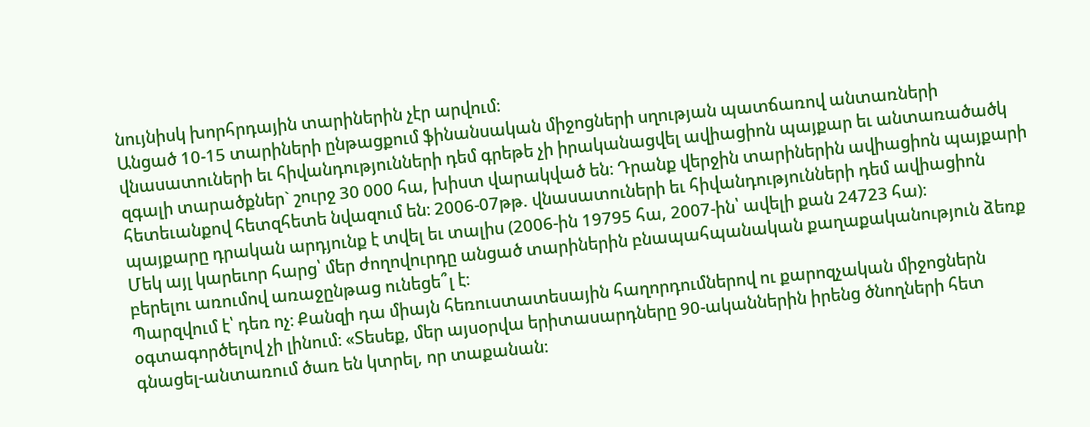նույնիսկ խորհրդային տարիներին չէր արվում։
Անցած 10-15 տարիների ընթացքում ֆինանսական միջոցների սղության պատճառով անտառների վնասատուների եւ հիվանդությունների դեմ գրեթե չի իրականացվել ավիացիոն պայքար եւ անտառածածկ զգալի տարածքներ` շուրջ 30 000 հա, խիստ վարակված են։ Դրանք վերջին տարիներին ավիացիոն պայքարի հետեւանքով հետզհետե նվազում են։ 2006-07թթ. վնասատուների եւ հիվանդությունների դեմ ավիացիոն պայքարը դրական արդյունք է տվել եւ տալիս (2006-ին 19795 հա, 2007-ին՝ ավելի քան 24723 հա)։
Մեկ այլ կարեւոր հարց՝ մեր ժողովուրդը անցած տարիներին բնապահպանական քաղաքականություն ձեռք բերելու առումով առաջընթաց ունեցե՞լ է։
Պարզվում է՝ դեռ ոչ։ Քանզի դա միայն հեռուստատեսային հաղորդումներով ու քարոզչական միջոցներն օգտագործելով չի լինում։ «Տեսեք, մեր այսօրվա երիտասարդները 90-ականներին իրենց ծնողների հետ գնացել-անտառում ծառ են կտրել, որ տաքանան։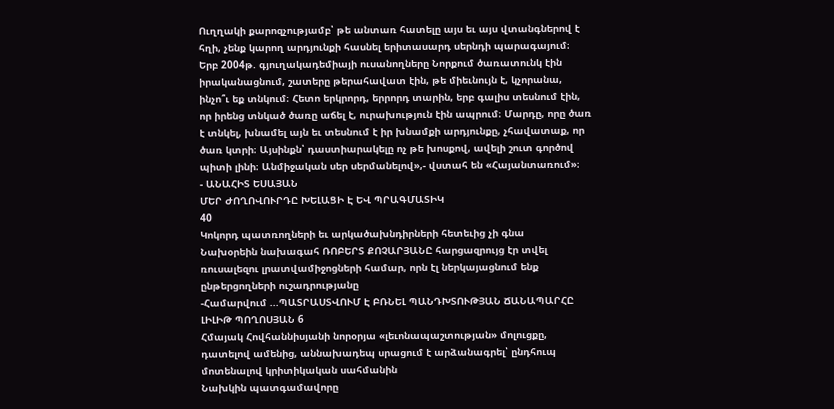Ուղղակի քարոզչությամբ՝ թե անտառ հատելը այս եւ այս վտանգներով է հղի, չենք կարող արդյունքի հասնել երիտասարդ սերնդի պարագայում։
Երբ 2004թ. գյուղակադեմիայի ուսանողները Նորքում ծառատունկ էին իրականացնում, շատերը թերահավատ էին, թե միեւնույն է, կչորանա, ինչո՞ւ եք տնկում։ Հետո երկրորդ, երրորդ տարին, երբ գալիս տեսնում էին, որ իրենց տնկած ծառը աճել է, ուրախություն էին ապրում։ Մարդը, որը ծառ է տնկել, խնամել այն եւ տեսնում է իր խնամքի արդյունքը, չհավատաք, որ ծառ կտրի։ Այսինքն՝ դաստիարակելը ոչ թե խոսքով, ավելի շուտ գործով պիտի լինի։ Անմիջական սեր սերմանելով»,- վստահ են «Հայանտառում»։
- ԱՆԱՀԻՏ ԵՍԱՅԱՆ
ՄԵՐ ԺՈՂՈՎՈՒՐԴԸ ԽԵԼԱՑԻ Է ԵՎ ՊՐԱԳՄԱՏԻԿ
40
Կոկորդ պատռողների եւ արկածախնդիրների հետեւից չի գնա
Նախօրեին նախագահ ՌՈԲԵՐՏ ՔՈՉԱՐՅԱՆԸ հարցազրույց էր տվել ռուսալեզու լրատվամիջոցների համար, որն էլ ներկայացնում ենք ընթերցողների ուշադրությանը
-Համարվում ...ՊԱՏՐԱՍՏՎՈՒՄ Է ԲՌՆԵԼ ՊԱՆԴԽՏՈՒԹՅԱՆ ՃԱՆԱՊԱՐՀԸ
ԼԻԼԻԹ ՊՈՂՈՍՅԱՆ 6
Հմայակ Հովհաննիսյանի նորօրյա «լեւոնապաշտության» մոլուցքը, դատելով ամենից, աննախադեպ սրացում է արձանագրել՝ ընդհուպ մոտենալով կրիտիկական սահմանին
Նախկին պատգամավորը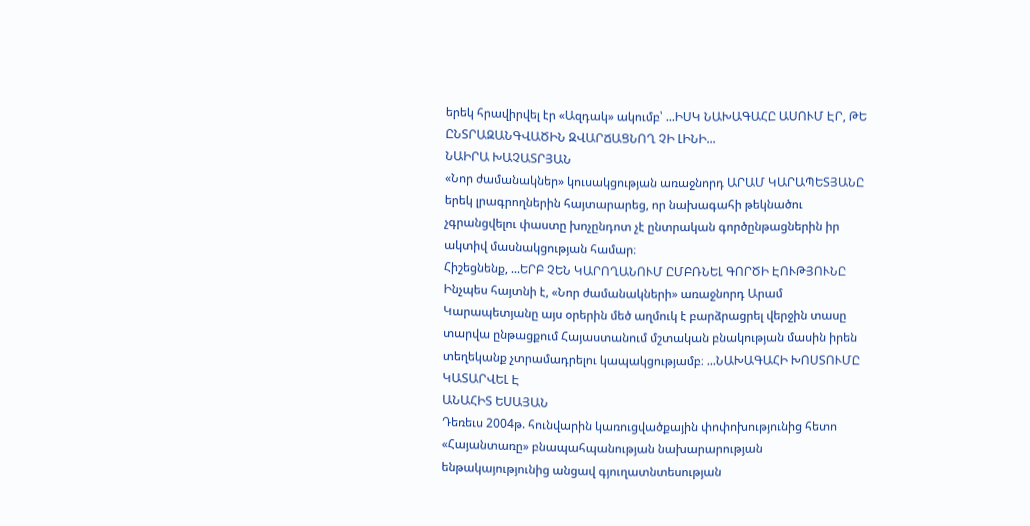երեկ հրավիրվել էր «Ազդակ» ակումբ՝ ...ԻՍԿ ՆԱԽԱԳԱՀԸ ԱՍՈՒՄ ԷՐ, ԹԵ ԸՆՏՐԱԶԱՆԳՎԱԾԻՆ ԶՎԱՐՃԱՑՆՈՂ ՉԻ ԼԻՆԻ...
ՆԱԻՐԱ ԽԱՉԱՏՐՅԱՆ
«Նոր ժամանակներ» կուսակցության առաջնորդ ԱՐԱՄ ԿԱՐԱՊԵՏՅԱՆԸ երեկ լրագրողներին հայտարարեց, որ նախագահի թեկնածու չգրանցվելու փաստը խոչընդոտ չէ ընտրական գործընթացներին իր ակտիվ մասնակցության համար։
Հիշեցնենք, ...ԵՐԲ ՉԵՆ ԿԱՐՈՂԱՆՈՒՄ ԸՄԲՌՆԵԼ ԳՈՐԾԻ ԷՈՒԹՅՈՒՆԸ
Ինչպես հայտնի է, «Նոր ժամանակների» առաջնորդ Արամ Կարապետյանը այս օրերին մեծ աղմուկ է բարձրացրել վերջին տասը տարվա ընթացքում Հայաստանում մշտական բնակության մասին իրեն տեղեկանք չտրամադրելու կապակցությամբ։ ...ՆԱԽԱԳԱՀԻ ԽՈՍՏՈՒՄԸ ԿԱՏԱՐՎԵԼ Է
ԱՆԱՀԻՏ ԵՍԱՅԱՆ
Դեռեւս 2004թ. հունվարին կառուցվածքային փոփոխությունից հետո «Հայանտառը» բնապահպանության նախարարության ենթակայությունից անցավ գյուղատնտեսության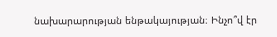նախարարության ենթակայության։ Ինչո՞վ էր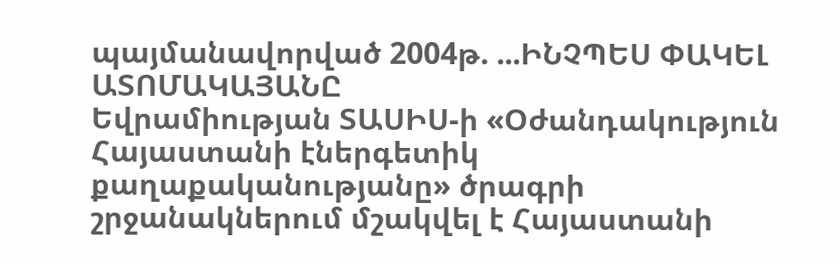պայմանավորված 2004թ. ...ԻՆՉՊԵՍ ՓԱԿԵԼ ԱՏՈՄԱԿԱՅԱՆԸ
Եվրամիության ՏԱՍԻՍ-ի «Օժանդակություն Հայաստանի էներգետիկ քաղաքականությանը» ծրագրի շրջանակներում մշակվել է Հայաստանի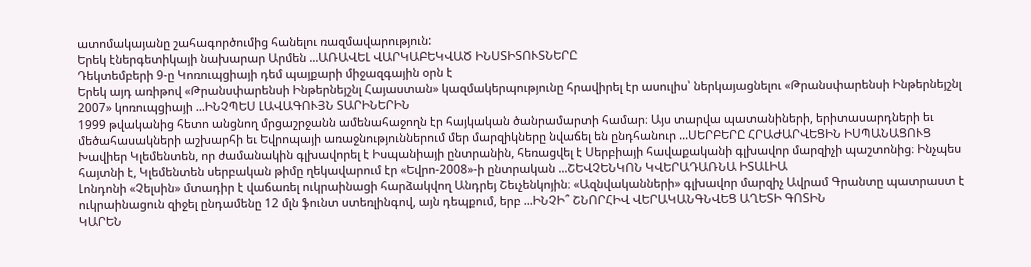ատոմակայանը շահագործումից հանելու ռազմավարություն:
Երեկ էներգետիկայի նախարար Արմեն ...ԱՌԱՎԵԼ ՎԱՐԿԱԲԵԿՎԱԾ ԻՆՍՏԻՏՈՒՏՆԵՐԸ
Դեկտեմբերի 9-ը Կոռուպցիայի դեմ պայքարի միջազգային օրն է
Երեկ այդ առիթով «Թրանսփարենսի Ինթերնեյշնլ Հայաստան» կազմակերպությունը հրավիրել էր ասուլիս՝ ներկայացնելու «Թրանսփարենսի Ինթերնեյշնլ 2007» կոռուպցիայի ...ԻՆՉՊԵՍ ԼԱՎԱԳՈՒՅՆ ՏԱՐԻՆԵՐԻՆ
1999 թվականից հետո անցնող մրցաշրջանն ամենահաջողն էր հայկական ծանրամարտի համար։ Այս տարվա պատանիների, երիտասարդների եւ մեծահասակների աշխարհի եւ Եվրոպայի առաջնություններում մեր մարզիկները նվաճել են ընդհանուր ...ՍԵՐԲԵՐԸ ՀՐԱԺԱՐՎԵՑԻՆ ԻՍՊԱՆԱՑՈՒՑ
Խավիեր Կլեմենտեն, որ ժամանակին գլխավորել է Իսպանիայի ընտրանին, հեռացվել է Սերբիայի հավաքականի գլխավոր մարզիչի պաշտոնից։ Ինչպես հայտնի է, Կլեմենտեն սերբական թիմը ղեկավարում էր «Եվրո-2008»-ի ընտրական ...ՇԵՎՉԵՆԿՈՆ ԿՎԵՐԱԴԱՌՆԱ ԻՏԱԼԻԱ
Լոնդոնի «Չելսին» մտադիր է վաճառել ուկրաինացի հարձակվող Անդրեյ Շեւչենկոյին։ «Ազնվականների» գլխավոր մարզիչ Ավրամ Գրանտը պատրաստ է ուկրաինացուն զիջել ընդամենը 12 մլն ֆունտ ստեռլինգով, այն դեպքում, երբ ...ԻՆՉԻ՞ ՇՆՈՐՀԻՎ ՎԵՐԱԿԱՆԳՆՎԵՑ ԱՂԵՏԻ ԳՈՏԻՆ
ԿԱՐԵՆ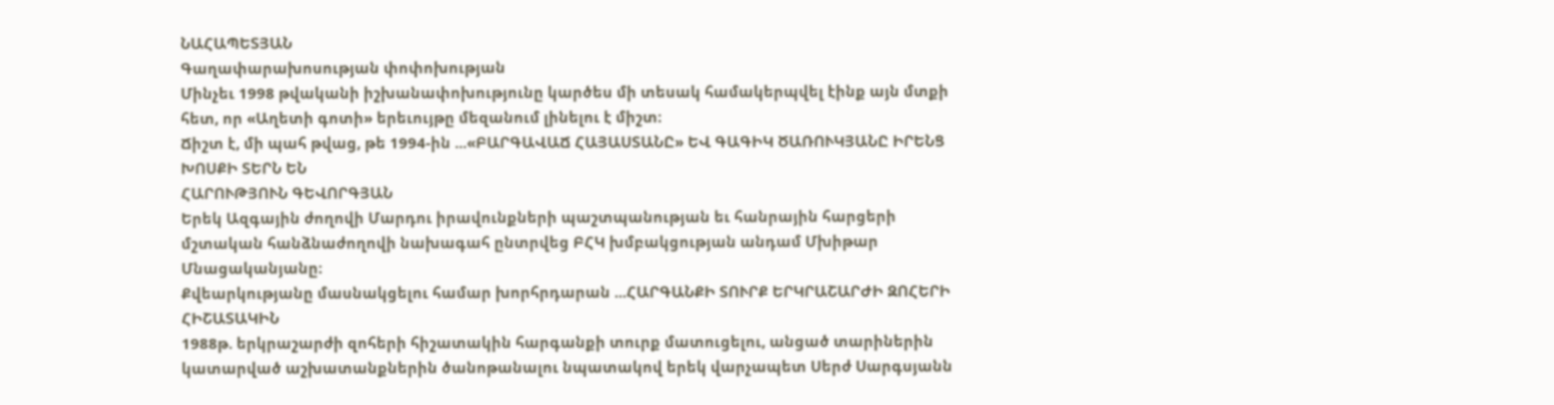ՆԱՀԱՊԵՏՅԱՆ
Գաղափարախոսության փոփոխության
Մինչեւ 1998 թվականի իշխանափոխությունը կարծես մի տեսակ համակերպվել էինք այն մտքի հետ, որ «Աղետի գոտի» երեւույթը մեզանում լինելու է միշտ։
Ճիշտ է, մի պահ թվաց, թե 1994-ին ...«ԲԱՐԳԱՎԱՃ ՀԱՅԱՍՏԱՆԸ» ԵՎ ԳԱԳԻԿ ԾԱՌՈՒԿՅԱՆԸ ԻՐԵՆՑ ԽՈՍՔԻ ՏԵՐՆ ԵՆ
ՀԱՐՈՒԹՅՈՒՆ ԳԵՎՈՐԳՅԱՆ
Երեկ Ազգային ժողովի Մարդու իրավունքների պաշտպանության եւ հանրային հարցերի մշտական հանձնաժողովի նախագահ ընտրվեց ԲՀԿ խմբակցության անդամ Մխիթար Մնացականյանը։
Քվեարկությանը մասնակցելու համար խորհրդարան ...ՀԱՐԳԱՆՔԻ ՏՈՒՐՔ ԵՐԿՐԱՇԱՐԺԻ ԶՈՀԵՐԻ ՀԻՇԱՏԱԿԻՆ
1988թ. երկրաշարժի զոհերի հիշատակին հարգանքի տուրք մատուցելու, անցած տարիներին կատարված աշխատանքներին ծանոթանալու նպատակով երեկ վարչապետ Սերժ Սարգսյանն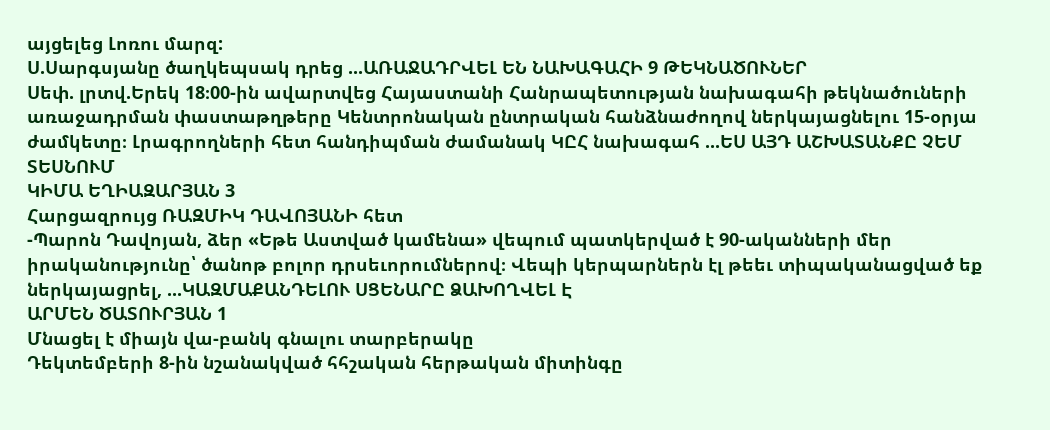այցելեց Լոռու մարզ:
Ս.Սարգսյանը ծաղկեպսակ դրեց ...ԱՌԱՋԱԴՐՎԵԼ ԵՆ ՆԱԽԱԳԱՀԻ 9 ԹԵԿՆԱԾՈՒՆԵՐ
Սեփ. լրտվ.Երեկ 18։00-ին ավարտվեց Հայաստանի Հանրապետության նախագահի թեկնածուների առաջադրման փաստաթղթերը Կենտրոնական ընտրական հանձնաժողով ներկայացնելու 15-օրյա ժամկետը։ Լրագրողների հետ հանդիպման ժամանակ ԿԸՀ նախագահ ...ԵՍ ԱՅԴ ԱՇԽԱՏԱՆՔԸ ՉԵՄ ՏԵՍՆՈՒՄ
ԿԻՄԱ ԵՂԻԱԶԱՐՅԱՆ 3
Հարցազրույց ՌԱԶՄԻԿ ԴԱՎՈՅԱՆԻ հետ
-Պարոն Դավոյան, ձեր «Եթե Աստված կամենա» վեպում պատկերված է 90-ականների մեր իրականությունը՝ ծանոթ բոլոր դրսեւորումներով։ Վեպի կերպարներն էլ թեեւ տիպականացված եք ներկայացրել, ...ԿԱԶՄԱՔԱՆԴԵԼՈՒ ՍՑԵՆԱՐԸ ՁԱԽՈՂՎԵԼ Է
ԱՐՄԵՆ ԾԱՏՈՒՐՅԱՆ 1
Մնացել է միայն վա-բանկ գնալու տարբերակը
Դեկտեմբերի 8-ին նշանակված հհշական հերթական միտինգը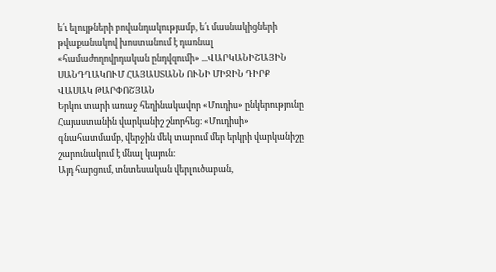ե՛ւ ելույթների բովանդակությամբ, ե՛ւ մասնակիցների թվաքանակով խոստանում է դառնալ «համաժողովրդական ընդվզումի» ...ՎԱՐԿԱՆԻՇԱՅԻՆ ՍԱՆԴՂԱԿՈՒՄ ՀԱՅԱՍՏԱՆՆ ՈՒՆԻ ՄԻՋԻՆ ԴԻՐՔ
ՎԱՍԱԿ ԹԱՐՓՈՇՅԱՆ
Երկու տարի առաջ հեղինակավոր «Մուդիս» ընկերությունը Հայաստանին վարկանիշ շնորհեց։ «Մուդիսի» գնահատմամբ, վերջին մեկ տարում մեր երկրի վարկանիշը շարունակում է մնալ կայուն։
Այդ հարցում, տնտեսական վերլուծաբան,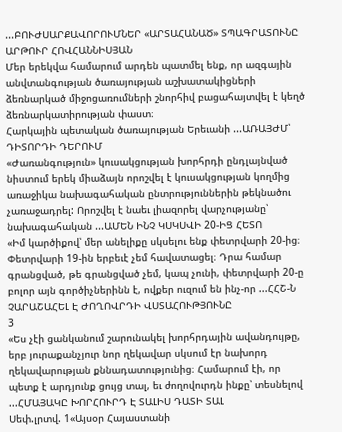...ԲՈՒԺՍԱՐՔԱՎՈՐՈՒՄՆԵՐ «ԱՐՏԱՀԱՆԱԾ» ՏՊԱԳՐԱՏՈՒՆԸ
ԱՐԹՈՒՐ ՀՈՎՀԱՆՆԻՍՅԱՆ
Մեր երեկվա համարում արդեն պատմել ենք, որ ազգային անվտանգության ծառայության աշխատակիցների ձեռնարկած միջոցառումների շնորհիվ բացահայտվել է կեղծ ձեռնարկատիրության փաստ։
Հարկային պետական ծառայության Երեւանի ...ԱՌԱՅԺՄ՝ ԴԻՏՈՐԴԻ ԴԵՐՈՒՄ
«Ժառանգություն» կուսակցության խորհրդի ընդլայնված նիստում երեկ միաձայն որոշվել է կուսակցության կողմից առաջիկա նախագահական ընտրություններին թեկնածու չառաջադրել: Որոշվել է նաեւ լիազորել վարչությանը՝ նախագահական ...ԱՄԵՆ ԻՆՉ ԿՍԿՍՎԻ 20-ԻՑ ՀԵՏՈ
«Իմ կարծիքով՝ մեր անելիքը սկսելու ենք փետրվարի 20-ից։ Փետրվարի 19-ին երբեւէ չեմ հավատացել։ Դրա համար գրանցված, թե գրանցված չեմ, կապ չունի, փետրվարի 20-ը բոլոր այն գործիչներինն է, ովքեր ուզում են ինչ-որ ...ՀՀՇ-Ն ՉԱՐԱՇԱՀԵԼ Է ԺՈՂՈՎՐԴԻ ՎՍՏԱՀՈՒԹՅՈՒՆԸ
3
«Ես չէի ցանկանում շարունակել խորհրդային ավանդույթը, երբ յուրաքանչյուր նոր ղեկավար սկսում էր նախորդ ղեկավարության քննադատությունից։ Համարում էի, որ պետք է արդյունք ցույց տալ, եւ ժողովուրդն ինքը՝ տեսնելով ...ՀՄԱՅԱԿԸ ԽՈՐՀՈՒՐԴ Է ՏԱԼԻՍ ԴԱՏԻ ՏԱԼ
Սեփ.լրտվ. 1«Այսօր Հայաստանի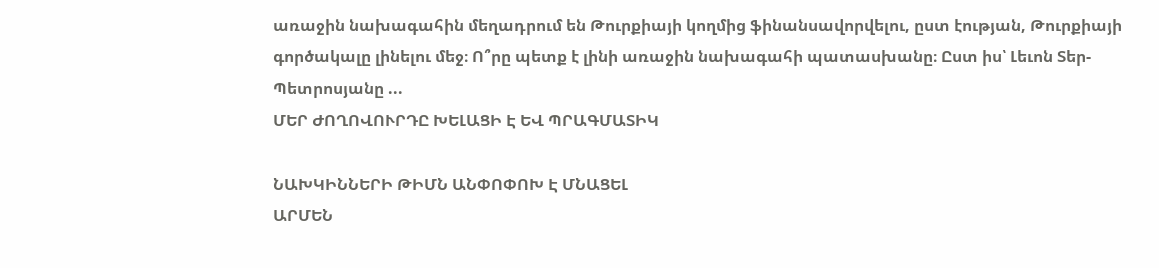առաջին նախագահին մեղադրում են Թուրքիայի կողմից ֆինանսավորվելու, ըստ էության, Թուրքիայի գործակալը լինելու մեջ։ Ո՞րը պետք է լինի առաջին նախագահի պատասխանը։ Ըստ իս՝ Լեւոն Տեր-Պետրոսյանը ...
ՄԵՐ ԺՈՂՈՎՈՒՐԴԸ ԽԵԼԱՑԻ Է ԵՎ ՊՐԱԳՄԱՏԻԿ

ՆԱԽԿԻՆՆԵՐԻ ԹԻՄՆ ԱՆՓՈՓՈԽ Է ՄՆԱՑԵԼ
ԱՐՄԵՆ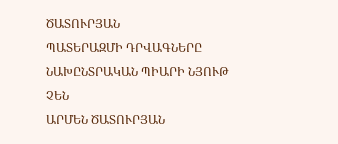ԾԱՏՈՒՐՅԱՆ
ՊԱՏԵՐԱԶՄԻ ԴՐՎԱԳՆԵՐԸ ՆԱԽԸՆՏՐԱԿԱՆ ՊԻԱՐԻ ՆՅՈՒԹ ՉԵՆ
ԱՐՄԵՆ ԾԱՏՈՒՐՅԱՆ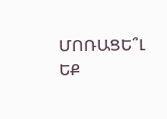ՄՈՌԱՑԵ՞Լ ԵՔ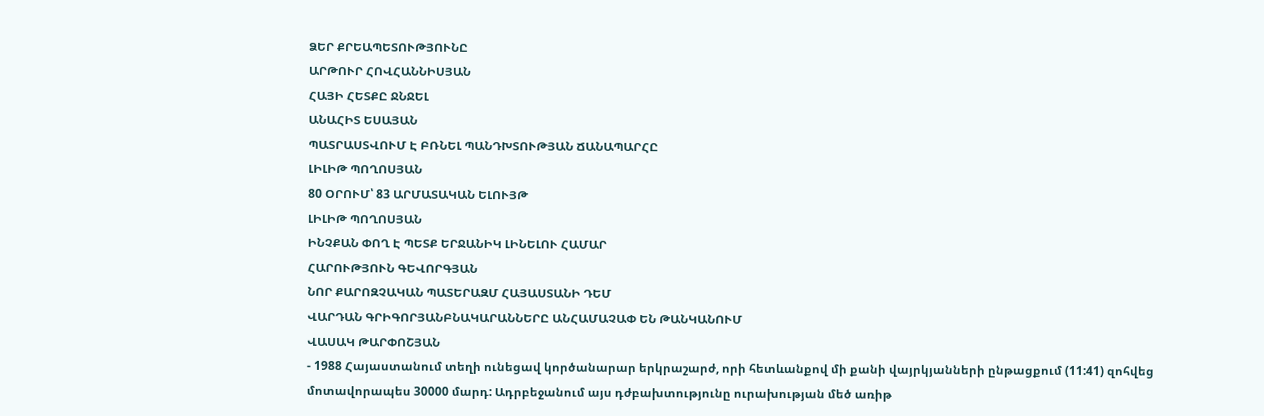ՁԵՐ ՔՐԵԱՊԵՏՈՒԹՅՈՒՆԸ
ԱՐԹՈՒՐ ՀՈՎՀԱՆՆԻՍՅԱՆ
ՀԱՅԻ ՀԵՏՔԸ ՋՆՋԵԼ
ԱՆԱՀԻՏ ԵՍԱՅԱՆ
ՊԱՏՐԱՍՏՎՈՒՄ Է ԲՌՆԵԼ ՊԱՆԴԽՏՈՒԹՅԱՆ ՃԱՆԱՊԱՐՀԸ
ԼԻԼԻԹ ՊՈՂՈՍՅԱՆ
80 ՕՐՈՒՄ՝ 83 ԱՐՄԱՏԱԿԱՆ ԵԼՈՒՅԹ
ԼԻԼԻԹ ՊՈՂՈՍՅԱՆ
ԻՆՉՔԱՆ ՓՈՂ Է ՊԵՏՔ ԵՐՋԱՆԻԿ ԼԻՆԵԼՈՒ ՀԱՄԱՐ
ՀԱՐՈՒԹՅՈՒՆ ԳԵՎՈՐԳՅԱՆ
ՆՈՐ ՔԱՐՈԶՉԱԿԱՆ ՊԱՏԵՐԱԶՄ ՀԱՅԱՍՏԱՆԻ ԴԵՄ
ՎԱՐԴԱՆ ԳՐԻԳՈՐՅԱՆԲՆԱԿԱՐԱՆՆԵՐԸ ԱՆՀԱՄԱՉԱՓ ԵՆ ԹԱՆԿԱՆՈՒՄ
ՎԱՍԱԿ ԹԱՐՓՈՇՅԱՆ
- 1988 Հայաստանում տեղի ունեցավ կործանարար երկրաշարժ, որի հետևանքով մի քանի վայրկյանների ընթացքում (11:41) զոհվեց մոտավորապես 30000 մարդ: Ադրբեջանում այս դժբախտությունը ուրախության մեծ առիթ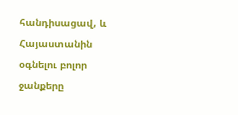հանդիսացավ, և Հայաստանին օգնելու բոլոր ջանքերը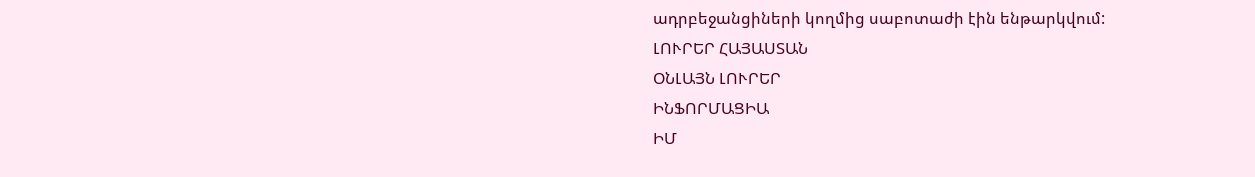ադրբեջանցիների կողմից սաբոտաժի էին ենթարկվում:
ԼՈՒՐԵՐ ՀԱՅԱՍՏԱՆ
ՕՆԼԱՅՆ ԼՈՒՐԵՐ
ԻՆՖՈՐՄԱՑԻԱ
ԻՄ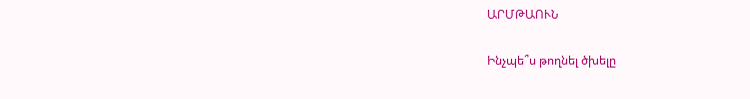ԱՐՄԹԱՈՒՆ

Ինչպե՞ս թողնել ծխելը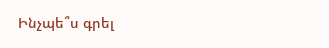Ինչպե՞ս գրել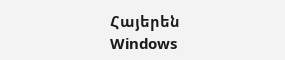Հայերեն Windows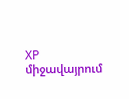XP միջավայրում